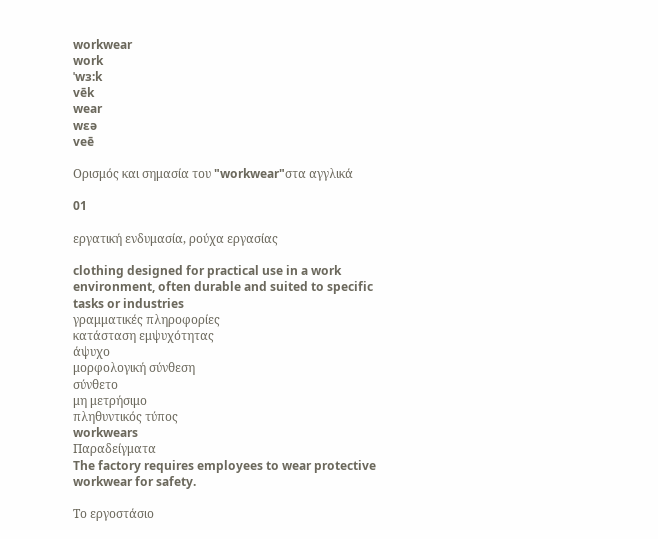workwear
work
ˈwɜ:k
vēk
wear
wɛə
veē

Ορισμός και σημασία του "workwear"στα αγγλικά

01

εργατική ενδυμασία, ρούχα εργασίας

clothing designed for practical use in a work environment, often durable and suited to specific tasks or industries
γραμματικές πληροφορίες
κατάσταση εμψυχότητας
άψυχο
μορφολογική σύνθεση
σύνθετο
μη μετρήσιμο
πληθυντικός τύπος
workwears
Παραδείγματα
The factory requires employees to wear protective workwear for safety.

Το εργοστάσιο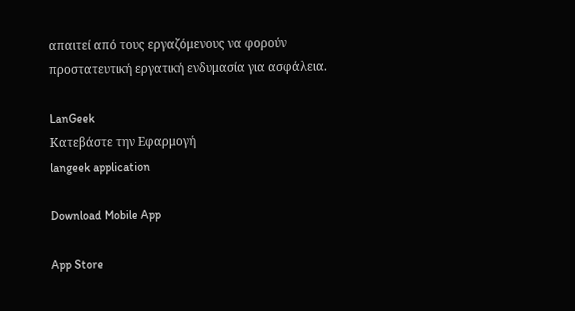απαιτεί από τους εργαζόμενους να φορούν προστατευτική εργατική ενδυμασία για ασφάλεια.

LanGeek
Κατεβάστε την Εφαρμογή
langeek application

Download Mobile App

App Store